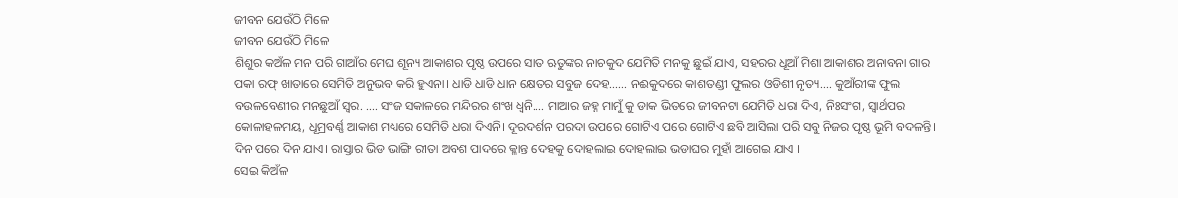ଜୀବନ ଯେଉଁଠି ମିଳେ
ଜୀବନ ଯେଉଁଠି ମିଳେ
ଶିଶୁର କଅଁଳ ମନ ପରି ଗାଆଁର ମେଘ ଶୂନ୍ୟ ଆକାଶର ପୃଷ୍ଠ ଉପରେ ସାତ ଋତୁଙ୍କର ନାଚକୁଦ ଯେମିତି ମନକୁ ଛୁଇଁ ଯାଏ, ସହରର ଧୂଆଁ ମିଶା ଆକାଶର ଅନାବନା ଗାର ପକା ରଫ୍ ଖାତାରେ ସେମିତି ଅନୁଭବ କରି ହୁଏନା। ଧାଡି ଧାଡି ଧାନ କ୍ଷେତର ସବୁଜ ଦେହ...... ନଈକୁଦରେ କାଶତଣ୍ଡୀ ଫୁଲର ଓଡିଶୀ ନୃତ୍ୟ.... କୁଆଁରୀଙ୍କ ଫୁଲ ବଉଳବେଣୀର ମନଛୁଆଁ ସ୍ୱର. .... ସଂଜ ସକାଳରେ ମନ୍ଦିରର ଶଂଖ ଧ୍ୱନି.... ମାଆର ଜହ୍ନ ମାମୁଁ କୁ ଡାକ ଭିତରେ ଜୀବନଟା ଯେମିତି ଧରା ଦିଏ, ନିଃସଂଗ, ସ୍ୱାର୍ଥପର କୋଳାହଳମୟ, ଧୂମ୍ରବର୍ଣ୍ଣ ଆକାଶ ମଧ୍ୟରେ ସେମିତି ଧରା ଦିଏନି। ଦୂରଦର୍ଶନ ପରଦା ଉପରେ ଗୋଟିଏ ପରେ ଗୋଟିଏ ଛବି ଆସିଲା ପରି ସବୁ ନିଜର ପୃଷ୍ଠ ଭୂମି ବଦଳନ୍ତି। ଦିନ ପରେ ଦିନ ଯାଏ। ରାସ୍ତାର ଭିଡ ଭାଙ୍ଗି ରୀତା ଅବଶ ପାଦରେ କ୍ଳାନ୍ତ ଦେହକୁ ଦୋହଲାଇ ଦୋହଲାଇ ଭଡାଘର ମୁହାଁ ଆଗେଇ ଯାଏ ।
ସେଇ କିଅଁଳ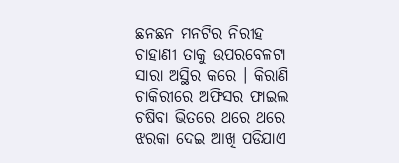ଛନଛନ ମନଟିର ନିରୀହ ଚାହାଣୀ ତାକୁ ଉପରବେଳଟା ସାରା ଅସ୍ଥିର କରେ । କିରାଣି ଚାକିରୀରେ ଅଫିସର ଫାଇଲ ଚଷିବା ଭିତରେ ଥରେ ଥରେ ଝରକା ଦେଇ ଆଖି ପଡିଯାଏ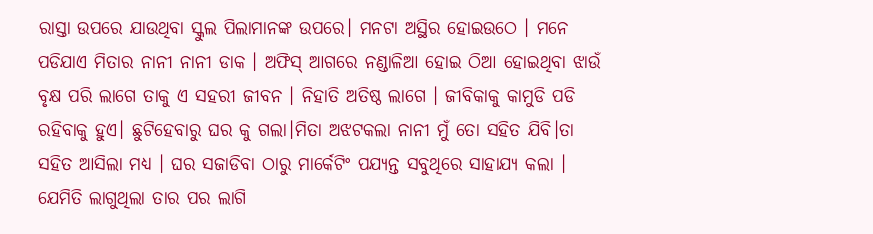ରାସ୍ତା ଉପରେ ଯାଉଥିବା ସ୍କୁଲ ପିଲାମାନଙ୍କ ଉପରେ। ମନଟା ଅସ୍ଥିର ହୋଇଉଠେ । ମନେ ପଡିଯାଏ ମିତାର ନାନୀ ନାନୀ ଡାକ । ଅଫିସ୍ ଆଗରେ ନଣ୍ଡାଳିଆ ହୋଇ ଠିଆ ହୋଇଥିବା ଝାଉଁ ବୃକ୍ଷ ପରି ଲାଗେ ତାକୁ ଏ ସହରୀ ଜୀବନ । ନିହାତି ଅତିଷ୍ଠ ଲାଗେ । ଜୀବିକାକୁ କାମୁଡି ପଡି ରହିବାକୁ ହୁଏ। ଛୁଟିହେବାରୁ ଘର କୁ ଗଲା।ମିତା ଅଝଟକଲା ନାନୀ ମୁଁ ତୋ ସହିତ ଯିବି।ତା ସହିତ ଆସିଲା ମଧ୍ୟ । ଘର ସଜାଡିବା ଠାରୁ ମାର୍କେଟିଂ ପଯ୍ୟନ୍ତ ସବୁଥିରେ ସାହାଯ୍ୟ କଲା । ଯେମିତି ଲାଗୁଥିଲା ତାର ପର ଲାଗି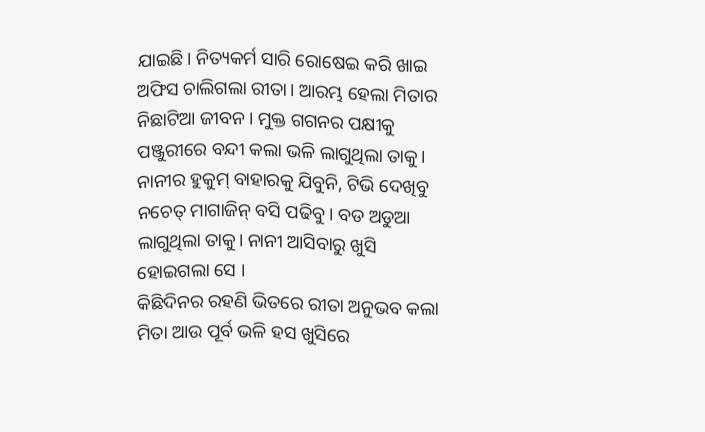ଯାଇଛି। ନିତ୍ୟକର୍ମ ସାରି ରୋଷେଇ କରି ଖାଇ ଅଫିସ ଚାଲିଗଲା ରୀତା। ଆରମ୍ଭ ହେଲା ମିତାର ନିଛାଟିଆ ଜୀବନ। ମୁକ୍ତ ଗଗନର ପକ୍ଷୀକୁ ପଞ୍ଜୁରୀରେ ବନ୍ଦୀ କଲା ଭଳି ଲାଗୁଥିଲା ତାକୁ। ନାନୀର ହୁକୁମ୍ ବାହାରକୁ ଯିବୁନି, ଟିଭି ଦେଖିବୁ ନଚେତ୍ ମାଗାଜିନ୍ ବସି ପଢିବୁ। ବଡ ଅଡୁଆ ଲାଗୁଥିଲା ତାକୁ। ନାନୀ ଆସିବାରୁ ଖୁସି ହୋଇଗଲା ସେ ।
କିଛିଦିନର ରହଣି ଭିତରେ ରୀତା ଅନୁଭବ କଲା ମିତା ଆଉ ପୂର୍ବ ଭଳି ହସ ଖୁସିରେ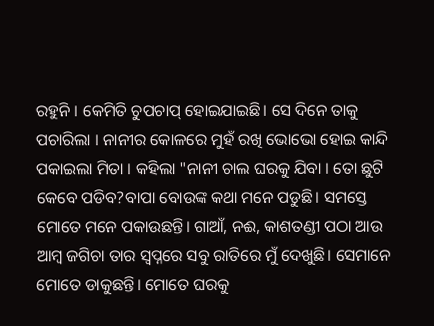ରହୁନି । କେମିତି ଚୁପଚାପ୍ ହୋଇଯାଇଛି। ସେ ଦିନେ ତାକୁ ପଚାରିଲା । ନାନୀର କୋଳରେ ମୁହଁ ରଖି ଭୋଭୋ ହୋଇ କାନ୍ଦି ପକାଇଲା ମିତା । କହିଲା "ନାନୀ ଚାଲ ଘରକୁ ଯିବା । ତୋ ଛୁଟି କେବେ ପଡିବ?ବାପା ବୋଉଙ୍କ କଥା ମନେ ପଡୁଛି। ସମସ୍ତେ ମୋତେ ମନେ ପକାଉଛନ୍ତି। ଗାଆଁ, ନଈ, କାଶତଣ୍ଡୀ ପଠା ଆଉ ଆମ୍ବ ଜଗିଚା ତାର ସ୍ୱପ୍ନରେ ସବୁ ରାତିରେ ମୁଁ ଦେଖୁଛି। ସେମାନେ ମୋତେ ଡାକୁଛନ୍ତି। ମୋତେ ଘରକୁ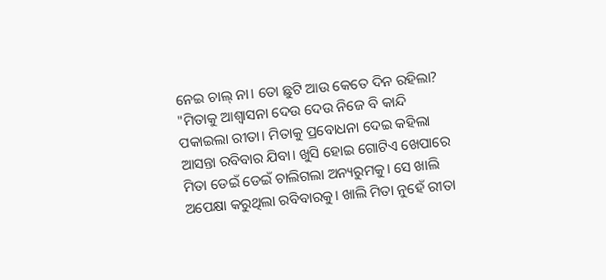ନେଇ ଚାଲ୍ ନା। ତୋ ଛୁଟି ଆଉ କେତେ ଦିନ ରହିଲା? "ମିତାକୁ ଆଶ୍ୱାସନା ଦେଉ ଦେଉ ନିଜେ ବି କାନ୍ଦି ପକାଇଲା ରୀତା। ମିତାକୁ ପ୍ରବୋଧନା ଦେଇ କହିଲା ଆସନ୍ତା ରବିବାର ଯିବା। ଖୁସି ହୋଇ ଗୋଟିଏ ଖେପାରେ ମିତା ଡେଇଁ ଡେଇଁ ଚାଲିଗଲା ଅନ୍ୟରୁମକୁ। ସେ ଖାଲି ଅପେକ୍ଷା କରୁଥିଲା ରବିବାରକୁ। ଖାଲି ମିତା ନୁହେଁ ରୀତା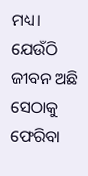ମଧ୍ୟ। ଯେଉଁଠି ଜୀବନ ଅଛି ସେଠାକୁ ଫେରିବା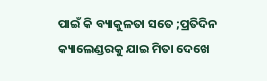ପାଇଁ କି ବ୍ୟାକୁଳତା ସତେ ;ପ୍ରତିଦିନ କ୍ୟାଲେଣ୍ଡରକୁ ଯାଇ ମିତା ଦେଖେ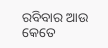ରବିବାର ଆଉ କେତେ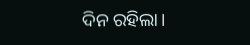ଦିନ ରହିଲା।